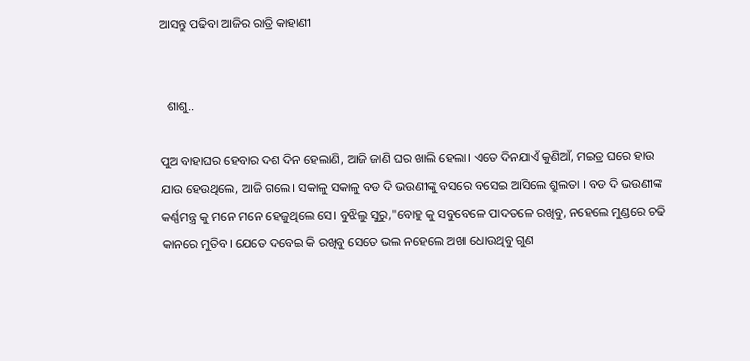ଆସନ୍ତୁ ପଢିବା ଆଜିର ରାତ୍ରି କାହାଣୀ


  ଶାଶୁ..

ପୁଅ ବାହାଘର ହେବାର ଦଶ ଦିନ ହେଲାଣି, ଆଜି ଜାଣି ଘର ଖାଲି ହେଲା। ଏତେ ଦିନଯାଏଁ କୁଣିଆଁ, ମଇତ୍ର ଘରେ ହାଉ ଯାଉ ହେଉଥିଲେ, ଆଜି ଗଲେ। ସକାଳୁ ସକାଳୁ ବଡ ଦି ଭଉଣୀଙ୍କୁ ବସରେ ବସେଇ ଆସିଲେ ଶ୍ରୁଲତା । ବଡ ଦି ଭଉଣୀଙ୍କ କର୍ଣ୍ଣମନ୍ତ୍ର କୁ ମନେ ମନେ ହେଜୁଥିଲେ ସେ। ବୁଝିଲୁ ସୁରୁ,"ବୋହୁ କୁ ସବୁବେଳେ ପାଦତଳେ ରଖିବୁ, ନହେଲେ ମୁଣ୍ଡରେ ଚଢି କାନରେ ମୁତିବ। ଯେତେ ଦବେଇ କି ରଖିବୁ ସେତେ ଭଲ ନହେଲେ ଅଖା ଧୋଉଥିବୁ ଗୁଣ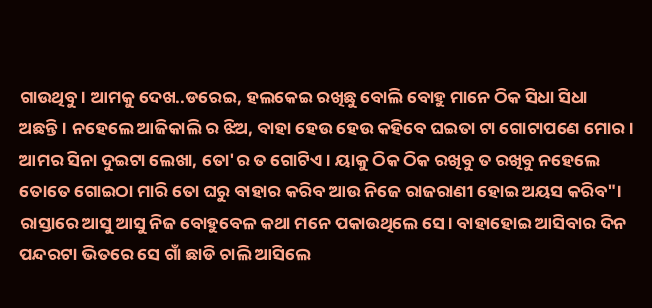ଗାଉଥିବୁ। ଆମକୁ ଦେଖ..ଡରେଇ, ହଲକେଇ ରଖିଛୁ ବୋଲି ବୋହୁ ମାନେ ଠିକ ସିଧା ସିଧା ଅଛନ୍ତି। ନହେଲେ ଆଜିକାଲି ର ଝିଅ, ବାହା ହେଉ ହେଉ କହିବେ ଘଇତା ଟା ଗୋଟାପଣେ ମୋର। ଆମର ସିନା ଦୁଇଟା ଲେଖା, ତୋ'ର ତ ଗୋଟିଏ। ୟାକୁ ଠିକ ଠିକ ରଖିବୁ ତ ରଖିବୁ ନହେଲେ ତୋତେ ଗୋଇଠା ମାରି ତୋ ଘରୁ ବାହାର କରିବ ଆଉ ନିଜେ ରାଜରାଣୀ ହୋଇ ଅୟସ କରିବ"। ରାସ୍ତାରେ ଆସୁ ଆସୁ ନିଜ ବୋହୁବେଳ କଥା ମନେ ପକାଉଥିଲେ ସେ। ବାହାହୋଇ ଆସିବାର ଦିନ ପନ୍ଦରଟା ଭିତରେ ସେ ଗାଁ ଛାଡି ଚାଲି ଆସିଲେ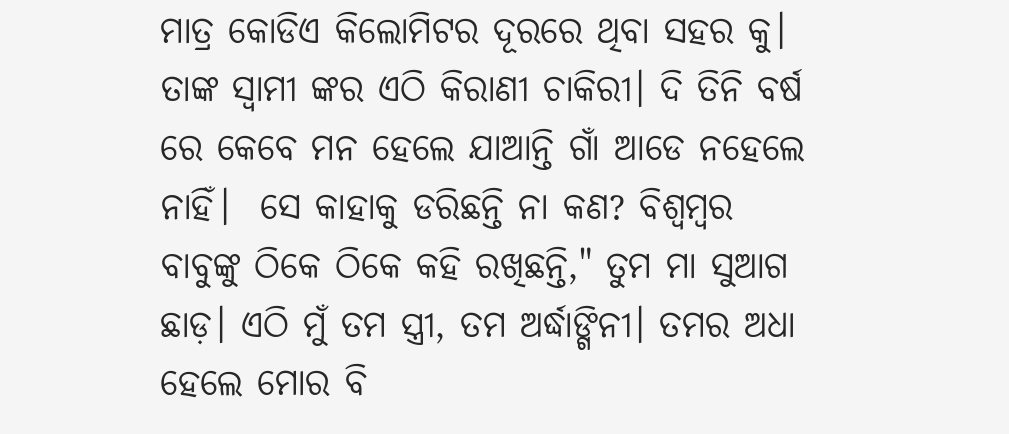ମାତ୍ର କୋଡିଏ କିଲୋମିଟର ଦୂରରେ ଥିବା ସହର କୁ। ତାଙ୍କ ସ୍ବାମୀ ଙ୍କର ଏଠି କିରାଣୀ ଚାକିରୀ। ଦି ତିନି ବର୍ଷ ରେ କେବେ ମନ ହେଲେ ଯାଆନ୍ତି ଗାଁ ଆଡେ ନହେଲେ ନାହିଁ।  ସେ କାହାକୁ ଡରିଛନ୍ତି ନା କଣ? ବିଶ୍ବମ୍ବର ବାବୁଙ୍କୁ ଠିକେ ଠିକେ କହି ରଖିଛନ୍ତି," ତୁମ ମା ସୁଆଗ ଛାଡ଼। ଏଠି ମୁଁ ତମ ସ୍ତ୍ରୀ, ତମ ଅର୍ଦ୍ଧାଙ୍ଗିନୀ। ତମର ଅଧା ହେଲେ ମୋର ବି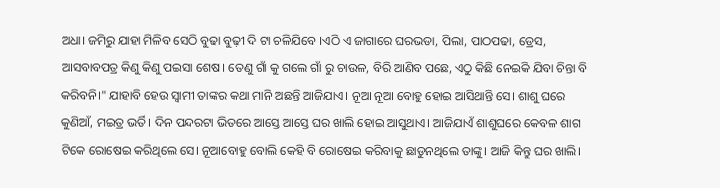ଅଧା। ଜମିରୁ ଯାହା ମିଳିବ ସେଠି ବୁଢା ବୁଢ଼ୀ ଦି ଟା ଚଳିଯିବେ ।ଏଠି ଏ ଜାଗାରେ ଘରଭଡା, ପିଲା, ପାଠପଢା, ଡ୍ରେସ, ଆସବାବପତ୍ର କିଣୁ କିଣୁ ପଇସା ଶେଷ। ତେଣୁ ଗାଁ କୁ ଗଲେ ଗାଁ ରୁ ଚାଉଳ, ବିରି ଆଣିବ ପଛେ, ଏଠୁ କିଛି ନେଇକି ଯିବା ଚିନ୍ତା ବି କରିବନି।" ଯାହାବି ହେଉ ସ୍ବାମୀ ତାଙ୍କର କଥା ମାନି ଅଛନ୍ତି ଆଜିଯାଏ। ନୂଆ ନୂଆ ବୋହୁ ହୋଇ ଆସିଥାନ୍ତି ସେ। ଶାଶୁ ଘରେ କୁଣିଆଁ, ମଇତ୍ର ଭର୍ତି। ଦିନ ପନ୍ଦରଟା ଭିତରେ ଆସ୍ତେ ଆସ୍ତେ ଘର ଖାଲି ହୋଇ ଆସୁଥାଏ। ଆଜିଯାଏଁ ଶାଶୁଘରେ କେବଳ ଶାଗ ଟିକେ ରୋଷେଇ କରିଥିଲେ ସେ। ନୂଆବୋହୁ ବୋଲି କେହି ବି ରୋଷେଇ କରିବାକୁ ଛାଡୁନଥିଲେ ତାଙ୍କୁ। ଆଜି କିନ୍ତୁ ଘର ଖାଲି।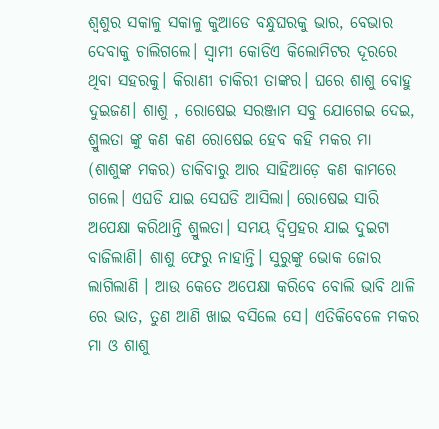ଶ୍ବଶୁର ସକାଳୁ ସକାଳୁ କୁଆଡେ ବନ୍ଧୁଘରକୁ ଭାର, ବେଭାର ଦେବାକୁ ଚାଲିଗଲେ। ସ୍ବାମୀ କୋଡିଏ କିଲୋମିଟର ଦୂରରେ ଥିବା ସହରକୁ। କିରାଣୀ ଚାକିରୀ ତାଙ୍କର। ଘରେ ଶାଶୁ ବୋହୁ ଦୁଇଜଣ। ଶାଶୁ , ରୋଷେଇ ସରଞ୍ଜାମ ସବୁ ଯୋଗେଇ ଦେଇ, ଶ୍ରୁଲତା ଙ୍କୁ କଣ କଣ ରୋଷେଇ ହେବ କହି ମକର ମା (ଶାଶୁଙ୍କ ମକର) ଡାକିବାରୁ ଆର ସାହିଆଡ଼େ କଣ କାମରେ ଗଲେ। ଏଘଡି ଯାଇ ସେଘଡି ଆସିଲା। ରୋଷେଇ ସାରି ଅପେକ୍ଷା କରିଥାନ୍ତି ଶ୍ରୁଲତା। ସମୟ ଦ୍ବିପ୍ରହର ଯାଇ ଦୁଇଟା ବାଜିଲାଣି। ଶାଶୁ ଫେରୁ ନାହାନ୍ତି। ସୁରୁଙ୍କୁ ଭୋକ ଜୋର ଲାଗିଲାଣି । ଆଉ କେତେ ଅପେକ୍ଷା କରିବେ ବୋଲି ଭାବି ଥାଳି ରେ ଭାତ, ତୁଣ ଆଣି ଖାଇ ବସିଲେ ସେ। ଏତିକିବେଳେ ମକର ମା ଓ ଶାଶୁ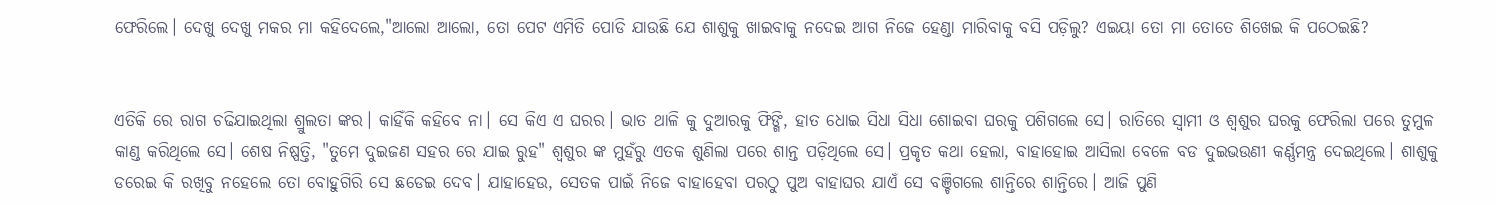ଫେରିଲେ। ଦେଖୁ ଦେଖୁ ମକର ମା କହିଦେଲେ,"ଆଲୋ ଆଲୋ, ତୋ ପେଟ ଏମିତି ପୋଡି ଯାଉଛି ଯେ ଶାଶୁକୁ ଖାଇବାକୁ ନଦେଇ ଆଗ ନିଜେ ହେଣ୍ଡା ମାରିବାକୁ ବସି ପଡ଼ିଲୁ? ଏଇୟା ତୋ ମା ତୋତେ ଶିଖେଇ କି ପଠେଇଛି?


ଏତିକି ରେ ରାଗ ଚଢିଯାଇଥିଲା ଶ୍ରୁଲତା ଙ୍କର। କାହିଁକି କହିବେ ନା। ସେ କିଏ ଏ ଘରର। ଭାତ ଥାଳି କୁ ଦୁଆରକୁ ଫିଙ୍ଗି, ହାତ ଧୋଇ ସିଧା ସିଧା ଶୋଇବା ଘରକୁ ପଶିଗଲେ ସେ। ରାତିରେ ସ୍ବାମୀ ଓ ଶ୍ବଶୁର ଘରକୁ ଫେରିଲା ପରେ ତୁମୁଳ କାଣ୍ଡ କରିଥିଲେ ସେ। ଶେଷ ନିଷ୍ପତ୍ତି, "ତୁମେ ଦୁଇଜଣ ସହର ରେ ଯାଇ ରୁହ" ଶ୍ବଶୁର ଙ୍କ ମୁହଁରୁ ଏତକ ଶୁଣିଲା ପରେ ଶାନ୍ତ ପଡ଼ିଥିଲେ ସେ। ପ୍ରକୃତ କଥା ହେଲା, ବାହାହୋଇ ଆସିଲା ବେଳେ ବଡ ଦୁଇଭଉଣୀ କର୍ଣ୍ଣମନ୍ତ୍ର ଦେଇଥିଲେ। ଶାଶୁକୁ ଡରେଇ କି ରଖିବୁ ନହେଲେ ତୋ ବୋହୁଗିରି ସେ ଛଡେଇ ଦେବ। ଯାହାହେଉ, ସେତକ ପାଇଁ ନିଜେ ବାହାହେବା ପରଠୁ ପୁଅ ବାହାଘର ଯାଏଁ ସେ ବଞ୍ଚିଗଲେ ଶାନ୍ତିରେ ଶାନ୍ତିରେ। ଆଜି ପୁଣି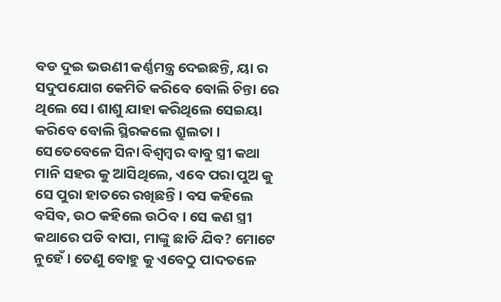ବଡ ଦୁଇ ଭଉଣୀ କର୍ଣ୍ଣମନ୍ତ୍ର ଦେଇଛନ୍ତି, ୟା ର ସଦୁପଯୋଗ କେମିତି କରିବେ ବୋଲି ଚିନ୍ତା ରେ ଥିଲେ ସେ। ଶାଶୁ ଯାହା କରିଥିଲେ ସେଇୟା କରିବେ ବୋଲି ସ୍ଥିରକଲେ ଶ୍ରୁଲତା । ସେତେବେଳେ ସିନା ବିଶ୍ବମ୍ବର ବାବୁ ସ୍ତ୍ରୀ କଥା ମାନି ସହର କୁ ଆସିଥିଲେ, ଏବେ ପରା ପୁଅ କୁ ସେ ପୁରା ହାତରେ ରଖିଛନ୍ତି। ବସ କହିଲେ ବସିବ, ଉଠ କହିଲେ ଉଠିବ। ସେ କଣ ସ୍ତ୍ରୀ କଥାରେ ପଡି ବାପା, ମାଙ୍କୁ ଛାଡି ଯିବ? ମୋଟେ ନୁହେଁ। ତେଣୁ ବୋହୁ କୁ ଏବେଠୁ ପାଦତଳେ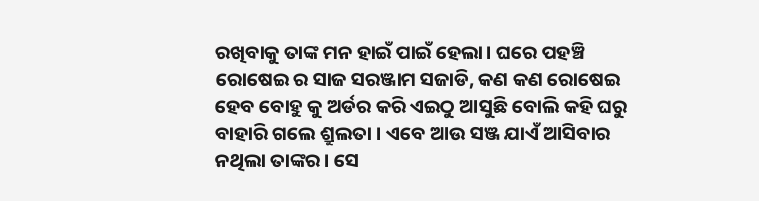ରଖିବାକୁ ତାଙ୍କ ମନ ହାଇଁ ପାଇଁ ହେଲା। ଘରେ ପହଞ୍ଚି ରୋଷେଇ ର ସାଜ ସରଞ୍ଜାମ ସଜାଡି, କଣ କଣ ରୋଷେଇ ହେବ ବୋହୁ କୁ ଅର୍ଡର କରି ଏଇଠୁ ଆସୁଛି ବୋଲି କହି ଘରୁ ବାହାରି ଗଲେ ଶ୍ରୁଲତା । ଏବେ ଆଉ ସଞ୍ଜ ଯାଏଁ ଆସିବାର ନଥିଲା ତାଙ୍କର। ସେ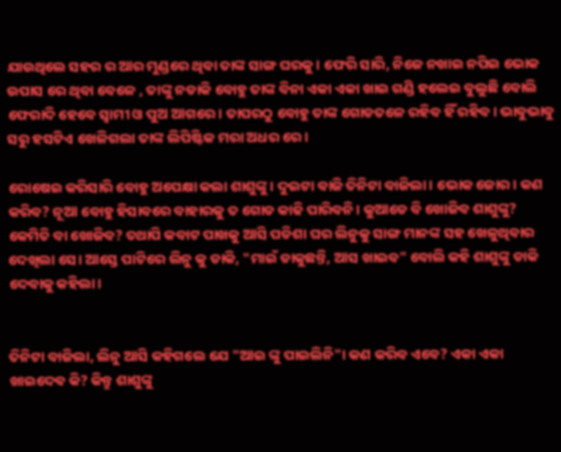ଯାଉଥିଲେ ସହର ର ଆର ମୁଣ୍ଡରେ ଥିବା ତାଙ୍କ ସାଙ୍ଗ ଘରକୁ। ଫେରି ସାରି, ନିଜେ ନଖାଇ ନପିଇ ଭୋକ ଉପାସ ରେ ଥିବା ବେଳେ , ତାଙ୍କୁ ନଡାକି ବୋହୁ ତାଙ୍କ ବିନା ଏକା ଏକା ଖାଇ ଗଣ୍ଡି ହଲେଇ ବୁଲୁଛି ବୋଲି ଫେରାଦି ହେବେ ସ୍ବାମୀ ଓ ପୁଅ ଆଗରେ। ତାପରଠୁ ବୋହୁ ତାଙ୍କ ଗୋଡତଳେ ରହିବ ହିଁ ରହିବ। ଭାବୁଭାବୁ ସରୁ ହସଟିଏ ଖେଳିଗଲା ତାଙ୍କ ଲିପିଷ୍ଟିକ ମରା ଅଧର ରେ।

ରୋଷେଇ କରିସାରି ବୋହୁ ଅପେକ୍ଷା କଲା ଶାଶୁଙ୍କୁ। ଦୁଇଟା ବାଜି ତିନିଟା ବାଜିଲା। ଭୋକ ଜୋର। କଣ କରିବ? ନୂଆ ବୋହୁ ହିସାବରେ ବାହାରକୁ ତ ଗୋଡ କାଢି ପାରିବନି। କୁଆଡେ ବି ଖୋଜିବ ଶାଶୁଙ୍କୁ? କେମିତି ବା ଖୋଜିବ? ତଥାପି କବାଟ ପାଖକୁ ଆସି ପଡିଶା ଘର ଲିନୁକୁ ସାଙ୍ଗ ମାନଙ୍କ ସହ ଖେଳୁଥିବାର ଦେଖିଲା ସେ। ଆସ୍ତେ ପାଟିରେ ଲିନୁ କୁ ଡାକି, "ମାଇଁ ଡାକୁଛନ୍ତି, ଆସ ଖାଇବ" ବୋଲି କହି ଶାଶୁଙ୍କୁ ଡାକି ଦେବାକୁ କହିଲା।


ତିନିଟା ବାଜିଲା, ଲିନୁ ଆସି କହିଗଲେ ଯେ "ଆଇ ଙ୍କୁ ପାଇଲିନି"। କଣ କରିବ ଏବେ? ଏକା ଏକା ଖାଇଦେଵ କି? କିନ୍ତୁ ଶାଶୁଙ୍କୁ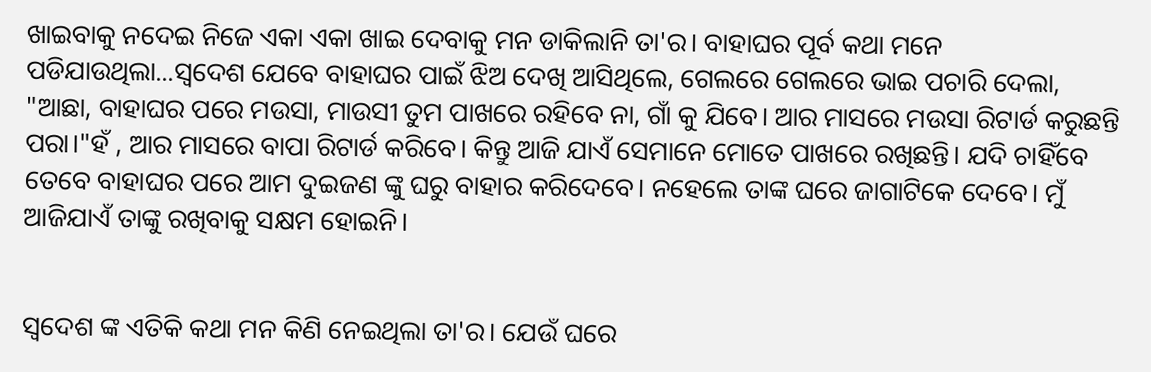ଖାଇବାକୁ ନଦେଇ ନିଜେ ଏକା ଏକା ଖାଇ ଦେବାକୁ ମନ ଡାକିଲାନି ତା'ର। ବାହାଘର ପୂର୍ବ କଥା ମନେ ପଡିଯାଉଥିଲା...ସ୍ବଦେଶ ଯେବେ ବାହାଘର ପାଇଁ ଝିଅ ଦେଖି ଆସିଥିଲେ, ଗେଲରେ ଗେଲରେ ଭାଇ ପଚାରି ଦେଲା, "ଆଛା, ବାହାଘର ପରେ ମଉସା, ମାଉସୀ ତୁମ ପାଖରେ ରହିବେ ନା, ଗାଁ କୁ ଯିବେ। ଆର ମାସରେ ମଉସା ରିଟାର୍ଡ କରୁଛନ୍ତି ପରା।"ହଁ , ଆର ମାସରେ ବାପା ରିଟାର୍ଡ କରିବେ। କିନ୍ତୁ ଆଜି ଯାଏଁ ସେମାନେ ମୋତେ ପାଖରେ ରଖିଛନ୍ତି। ଯଦି ଚାହିଁବେ ତେବେ ବାହାଘର ପରେ ଆମ ଦୁଇଜଣ ଙ୍କୁ ଘରୁ ବାହାର କରିଦେବେ। ନହେଲେ ତାଙ୍କ ଘରେ ଜାଗାଟିକେ ଦେବେ। ମୁଁ ଆଜିଯାଏଁ ତାଙ୍କୁ ରଖିବାକୁ ସକ୍ଷମ ହୋଇନି।


ସ୍ବଦେଶ ଙ୍କ ଏତିକି କଥା ମନ କିଣି ନେଇଥିଲା ତା'ର। ଯେଉଁ ଘରେ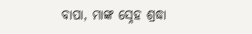ବାପା, ମାଙ୍କ ସ୍ନେହ ଶ୍ରଦ୍ଧା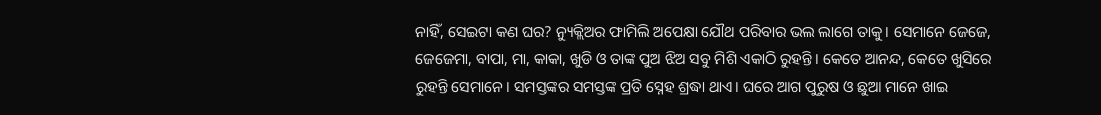ନାହିଁ, ସେଇଟା କଣ ଘର? ନ୍ୟୁକ୍ଲିଅର ଫାମିଲି ଅପେକ୍ଷା ଯୌଥ ପରିବାର ଭଲ ଲାଗେ ତାକୁ। ସେମାନେ ଜେଜେ, ଜେଜେମା, ବାପା, ମା, କାକା, ଖୁଡି ଓ ତାଙ୍କ ପୁଅ ଝିଅ ସବୁ ମିଶି ଏକାଠି ରୁହନ୍ତି। କେତେ ଆନନ୍ଦ, କେତେ ଖୁସିରେ ରୁହନ୍ତି ସେମାନେ। ସମସ୍ତଙ୍କର ସମସ୍ତଙ୍କ ପ୍ରତି ସ୍ନେହ ଶ୍ରଦ୍ଧା ଥାଏ। ଘରେ ଆଗ ପୁରୁଷ ଓ ଛୁଆ ମାନେ ଖାଇ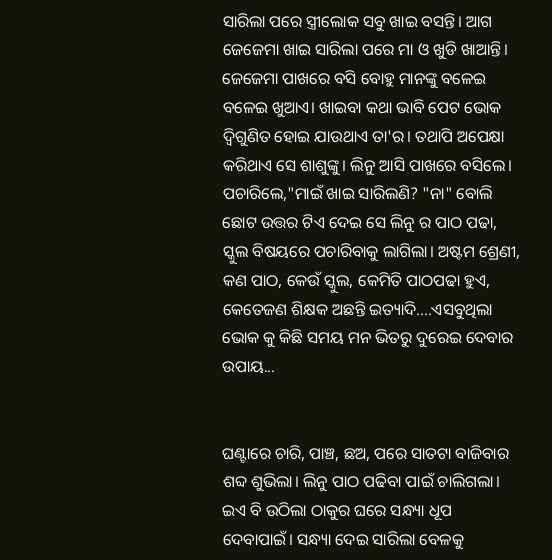ସାରିଲା ପରେ ସ୍ତ୍ରୀଲୋକ ସବୁ ଖାଇ ବସନ୍ତି। ଆଗ ଜେଜେମା ଖାଇ ସାରିଲା ପରେ ମା ଓ ଖୁଡି ଖାଆନ୍ତି। ଜେଜେମା ପାଖରେ ବସି ବୋହୁ ମାନଙ୍କୁ ବଳେଇ ବଳେଇ ଖୁଆଏ। ଖାଇବା କଥା ଭାବି ପେଟ ଭୋକ ଦ୍ବିଗୁଣିତ ହୋଇ ଯାଉଥାଏ ତା'ର। ତଥାପି ଅପେକ୍ଷା କରିଥାଏ ସେ ଶାଶୁଙ୍କୁ। ଲିନୁ ଆସି ପାଖରେ ବସିଲେ। ପଚାରିଲେ,"ମାଇଁ ଖାଇ ସାରିଲଣି? "ନା" ବୋଲି ଛୋଟ ଉତ୍ତର ଟିଏ ଦେଇ ସେ ଲିନୁ ର ପାଠ ପଢା, ସ୍କୁଲ ବିଷୟରେ ପଚାରିବାକୁ ଲାଗିଲା। ଅଷ୍ଟମ ଶ୍ରେଣୀ, କଣ ପାଠ, କେଉଁ ସ୍କୁଲ, କେମିତି ପାଠପଢା ହୁଏ, କେତେଜଣ ଶିକ୍ଷକ ଅଛନ୍ତି ଇତ୍ୟାଦି....ଏସବୁଥିଲା ଭୋକ କୁ କିଛି ସମୟ ମନ ଭିତରୁ ଦୁରେଇ ଦେବାର ଉପାୟ...


ଘଣ୍ଟାରେ ଚାରି, ପାଞ୍ଚ, ଛଅ, ପରେ ସାତଟା ବାଜିବାର ଶବ୍ଦ ଶୁଭିଲା। ଲିନୁ ପାଠ ପଢିବା ପାଇଁ ଚାଲିଗଲା। ଇଏ ବି ଉଠିଲା ଠାକୁର ଘରେ ସନ୍ଧ୍ୟା ଧୂପ ଦେବାପାଇଁ। ସନ୍ଧ୍ୟା ଦେଇ ସାରିଲା ବେଳକୁ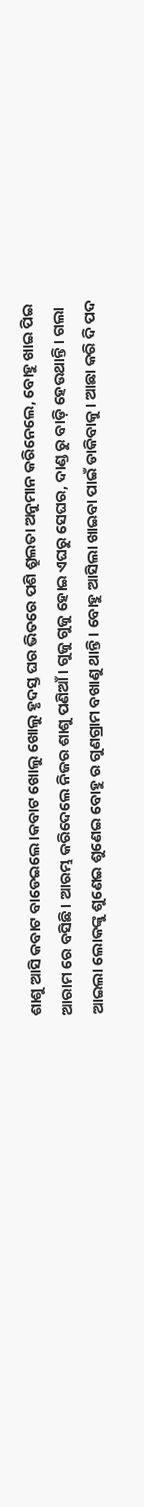ଶାଶୁ ଆସି କବାଟ ବାଡେଇଲେ।କବାଟ ଖୋଲୁ ଖୋଲୁ ହୃଦସ୍ତ ଘର ଭିତରେ ପଶି ଶ୍ରୁଲତା ଅନୁମାନ କରିନେଲେ, ବୋହୁ ଖାଇ ପିଇ ଆରାମ ରେ ବସିଛି। ଆରମ୍ଭ କରିଦେଲେ ନିଜର ଶାଶୁ ପଣିଆଁ। ଗୁଜୁ ଗୁଜୁ ହୋଇ ଏଘରୁ ସେଘର, ଦାଣ୍ଡ ରୁ ବାଡ଼ି ହେଉଥାନ୍ତି। ଗଲା ଆଇଲା ଲୋକଙ୍କୁ ଶୁଣେଇ ଶୁଣେଇ ବୋହୁ ର ଗୁଣଗ୍ରାମ ବଖାଣୁ ଥାନ୍ତି। ବୋହୁ ଆସିଲା ଖାଇବା ପାଇଁ ଡାକିବାକୁ। ଆଛା କରି ଦି ପଦ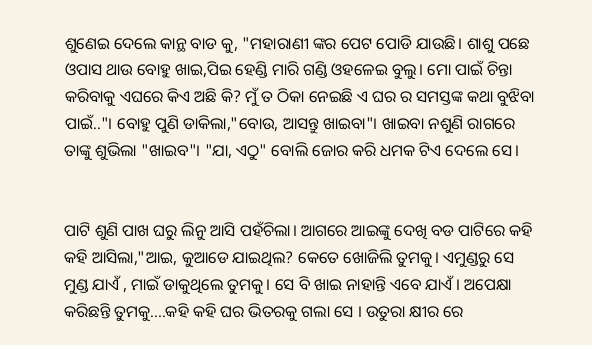ଶୁଣେଇ ଦେଲେ କାନ୍ଥ ବାଡ କୁ, "ମହାରାଣୀ ଙ୍କର ପେଟ ପୋଡି ଯାଉଛି। ଶାଶୁ ପଛେ ଓପାସ ଥାଉ ବୋହୁ ଖାଇ,ପିଇ ହେଣ୍ଡି ମାରି ଗଣ୍ଡି ଓହଳେଇ ବୁଲୁ। ମୋ ପାଇଁ ଚିନ୍ତା କରିବାକୁ ଏଘରେ କିଏ ଅଛି କି? ମୁଁ ତ ଠିକା ନେଇଛି ଏ ଘର ର ସମସ୍ତଙ୍କ କଥା ବୁଝିବା ପାଇଁ.."। ବୋହୁ ପୁଣି ଡାକିଲା,"ବୋଉ, ଆସନ୍ତୁ ଖାଇବା"। ଖାଇବା ନଶୁଣି ରାଗରେ ତାଙ୍କୁ ଶୁଭିଲା "ଖାଇବ"। "ଯା, ଏଠୁ" ବୋଲି ଜୋର କରି ଧମକ ଟିଏ ଦେଲେ ସେ।


ପାଟି ଶୁଣି ପାଖ ଘରୁ ଲିନୁ ଆସି ପହଁଚିଲା। ଆଗରେ ଆଇଙ୍କୁ ଦେଖି ବଡ ପାଟିରେ କହି କହି ଆସିଲା,"ଆଇ, କୁଆଡେ ଯାଇଥିଲ? କେତେ ଖୋଜିଲି ତୁମକୁ। ଏମୁଣ୍ଡରୁ ସେ ମୁଣ୍ଡ ଯାଏଁ , ମାଇଁ ଡାକୁଥିଲେ ତୁମକୁ। ସେ ବି ଖାଇ ନାହାନ୍ତି ଏବେ ଯାଏଁ। ଅପେକ୍ଷା କରିଛନ୍ତି ତୁମକୁ....କହି କହି ଘର ଭିତରକୁ ଗଲା ସେ । ଉତୁରା କ୍ଷୀର ରେ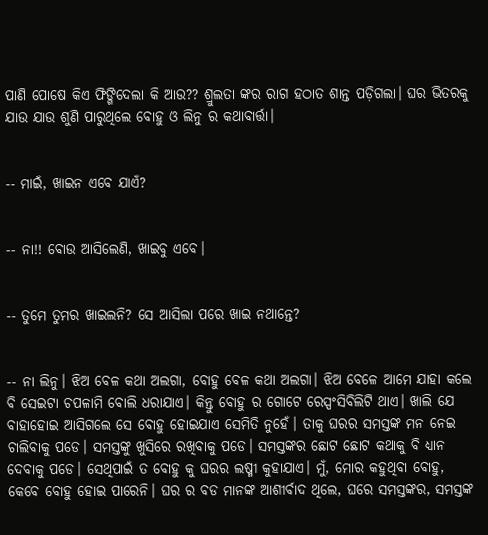ପାଣି ପୋଷେ କିଏ ଫିଙ୍ଗିଦେଲା କି ଆଉ?? ଶ୍ରୁଲତା ଙ୍କର ରାଗ ହଠାତ ଶାନ୍ତ ପଡ଼ିଗଲା। ଘର ଭିତରକୁ ଯାଉ ଯାଉ ଶୁଣି ପାରୁଥିଲେ ବୋହୁ ଓ ଲିନୁ ର କଥାବାର୍ତ୍ତା।


-- ମାଇଁ, ଖାଇନ ଏବେ ଯାଏଁ?


-- ନା!! ବୋଉ ଆସିଲେଣି, ଖାଇବୁ ଏବେ।


-- ତୁମେ ତୁମର ଖାଇଲନି? ସେ ଆସିଲା ପରେ ଖାଇ ନଥାନ୍ତେ?


-- ନା ଲିନୁ। ଝିଅ ବେଳ କଥା ଅଲଗା, ବୋହୁ ବେଳ କଥା ଅଲଗା। ଝିଅ ବେଳେ ଆମେ ଯାହା କଲେ ବି ସେଇଟା ଚପଳାମି ବୋଲି ଧରାଯାଏ। କିନ୍ତୁ ବୋହୁ ର ଗୋଟେ ରେସ୍ପଂସିବିଲିଟି ଥାଏ। ଖାଲି ଯେ ବାହାହୋଇ ଆସିଗଲେ ସେ ବୋହୁ ହୋଇଯାଏ ସେମିତି ନୁହେଁ। ତାକୁ ଘରର ସମସ୍ତଙ୍କ ମନ ନେଇ ଚାଲିବାକୁ ପଡେ। ସମସ୍ତଙ୍କୁ ଖୁସିରେ ରଖିବାକୁ ପଡେ। ସମସ୍ତଙ୍କର ଛୋଟ ଛୋଟ କଥାକୁ ବି ଧ୍ୟାନ ଦେବାକୁ ପଡେ। ସେଥିପାଇଁ ତ ବୋହୁ କୁ ଘରର ଲଷ୍ମୀ କୁହାଯାଏ। ମୁଁ, ମୋର କହୁଥିବା ବୋହୁ, କେବେ ବୋହୁ ହୋଇ ପାରେନି। ଘର ର ବଡ ମାନଙ୍କ ଆଶୀର୍ବାଦ ଥିଲେ, ଘରେ ସମସ୍ତଙ୍କର, ସମସ୍ତଙ୍କ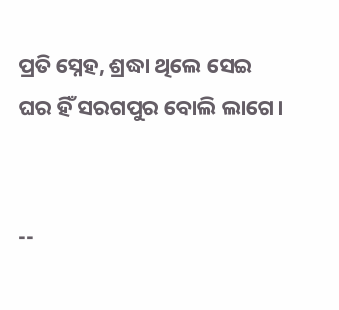ପ୍ରତି ସ୍ନେହ, ଶ୍ରଦ୍ଧା ଥିଲେ ସେଇ ଘର ହିଁ ସରଗପୁର ବୋଲି ଲାଗେ।


--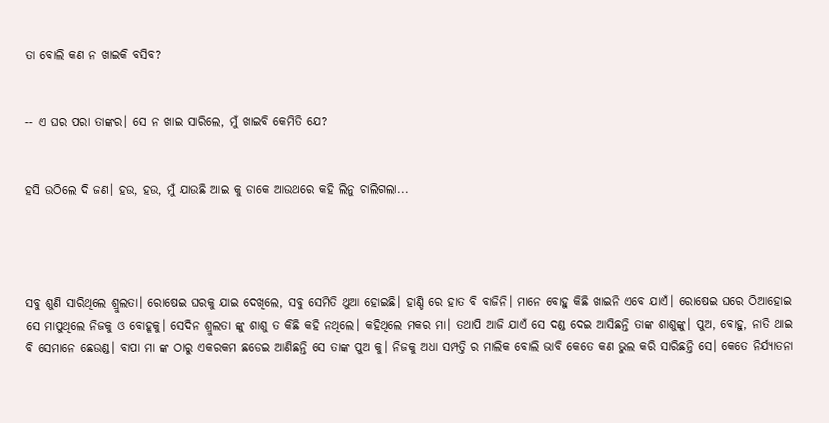ତା ବୋଲି କଣ ନ ଖାଇକି ବସିବ?


-- ଏ ଘର ପରା ତାଙ୍କର। ସେ ନ ଖାଇ ସାରିଲେ, ମୁଁ ଖାଇବି କେମିତି ଯେ?


ହସି ଉଠିଲେ ଦି ଜଣ। ହଉ, ହଉ, ମୁଁ ଯାଉଛି ଆଇ କୁ ଡାକେ ଆଉଥରେ କହି ଲିନୁ ଚାଲିଗଲା...




ସବୁ ଶୁଣି ସାରିଥିଲେ ଶ୍ରୁଲତା। ରୋଷେଇ ଘରକୁ ଯାଇ ଦେଖିଲେ, ସବୁ ସେମିତି ଥୁଆ ହୋଇଛି। ହାଣ୍ଡି ରେ ହାତ ବି ବାଜିନି। ମାନେ ବୋହୁ କିଛି ଖାଇନି ଏବେ ଯାଏଁ। ରୋଷେଇ ଘରେ ଠିଆହୋଇ ସେ ମାପୁଥିଲେ ନିଜକୁ ଓ ବୋହୂକୁ। ସେଦିନ ଶ୍ରୁଲତା ଙ୍କୁ ଶାଶୁ ତ କିଛି କହି ନଥିଲେ। କହିଥିଲେ ମକର ମା। ତଥାପି ଆଜି ଯାଏଁ ସେ ଦଣ୍ଡ ଦେଇ ଆସିଛନ୍ତି ତାଙ୍କ ଶାଶୁଙ୍କୁ। ପୁଅ, ବୋହୁ, ନାତି ଥାଇ ବି ସେମାନେ ଛେଉଣ୍ଡ। ବାପା ମା ଙ୍କ ଠାରୁ ଏକରକମ ଛଡେଇ ଆଣିଛନ୍ତି ସେ ତାଙ୍କ ପୁଅ କୁ। ନିଜକୁ ଅଧା ସମ୍ପତ୍ତି ର ମାଲିକ ବୋଲି ଭାବି କେତେ କଣ ଭୁଲ କରି ସାରିଛନ୍ତି ସେ। କେତେ ନିର୍ଯ୍ୟାତନା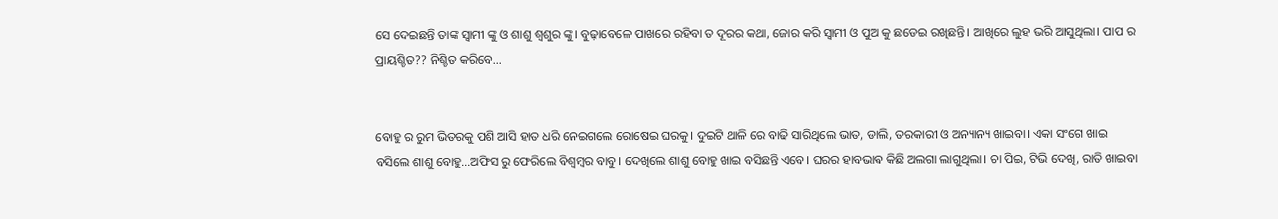ସେ ଦେଇଛନ୍ତି ତାଙ୍କ ସ୍ବାମୀ ଙ୍କୁ ଓ ଶାଶୁ ଶ୍ବଶୁର ଙ୍କୁ। ବୁଢ଼ାବେଳେ ପାଖରେ ରହିବା ତ ଦୂରର କଥା, ଜୋର କରି ସ୍ବାମୀ ଓ ପୁଅ କୁ ଛଡେଇ ରଖିଛନ୍ତି। ଆଖିରେ ଲୁହ ଭରି ଆସୁଥିଲା। ପାପ ର ପ୍ରାୟଶ୍ଚିତ?? ନିଶ୍ଚିତ କରିବେ...


ବୋହୁ ର ରୁମ ଭିତରକୁ ପଶି ଆସି ହାତ ଧରି ନେଇଗଲେ ରୋଷେଇ ଘରକୁ। ଦୁଇଟି ଥାଳି ରେ ବାଢି ସାରିଥିଲେ ଭାତ, ଡାଲି, ତରକାରୀ ଓ ଅନ୍ୟାନ୍ୟ ଖାଇବା। ଏକା ସଂଗେ ଖାଇ ବସିଲେ ଶାଶୁ ବୋହୁ...ଅଫିସ ରୁ ଫେରିଲେ ବିଶ୍ବମ୍ବର ବାବୁ। ଦେଖିଲେ ଶାଶୁ ବୋହୁ ଖାଇ ବସିଛନ୍ତି ଏବେ। ଘରର ହାବଭାଵ କିଛି ଅଲଗା ଲାଗୁଥିଲା। ଚା ପିଇ, ଟିଭି ଦେଖି, ରାତି ଖାଇବା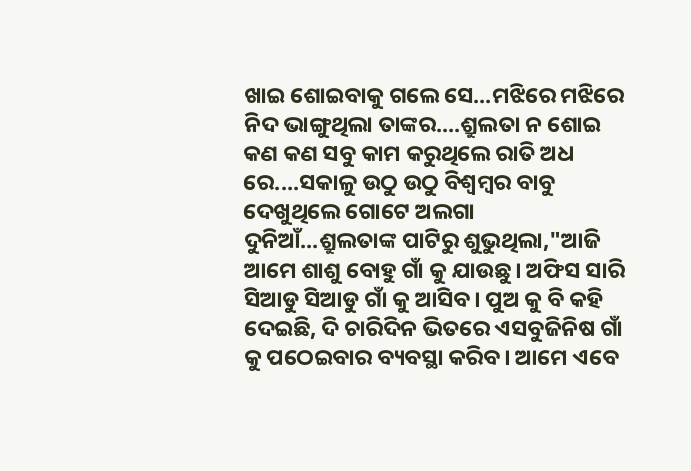ଖାଇ ଶୋଇବାକୁ ଗଲେ ସେ...ମଝିରେ ମଝିରେ ନିଦ ଭାଙ୍ଗୁଥିଲା ତାଙ୍କର....ଶ୍ରୁଲତା ନ ଶୋଇ କଣ କଣ ସବୁ କାମ କରୁଥିଲେ ରାତି ଅଧ ରେ....ସକାଳୁ ଉଠୁ ଉଠୁ ବିଶ୍ବମ୍ବର ବାବୁ ଦେଖୁଥିଲେ ଗୋଟେ ଅଲଗା ଦୁନିଆଁ...ଶ୍ରୁଲତାଙ୍କ ପାଟିରୁ ଶୁଭୁଥିଲା,"ଆଜି ଆମେ ଶାଶୁ ବୋହୁ ଗାଁ କୁ ଯାଉଛୁ। ଅଫିସ ସାରି ସିଆଡୁ ସିଆଡୁ ଗାଁ କୁ ଆସିବ। ପୁଅ କୁ ବି କହି ଦେଇଛି, ଦି ଚାରିଦିନ ଭିତରେ ଏସବୁଜିନିଷ ଗାଁ କୁ ପଠେଇବାର ବ୍ୟବସ୍ଥା କରିବ। ଆମେ ଏବେ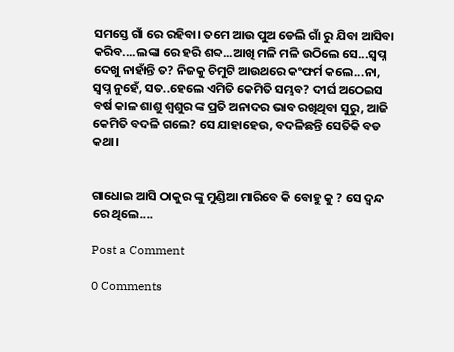ସମସ୍ତେ ଗାଁ ରେ ରହିବା। ତମେ ଆଉ ପୁଅ ଡେଲି ଗାଁ ରୁ ଯିବା ଆସିବା କରିବ....ଲଙ୍କା ରେ ହରି ଶବ୍ଦ...ଆଖି ମଳି ମଳି ଉଠିଲେ ସେ...ସ୍ବପ୍ନ ଦେଖୁ ନାହାଁନ୍ତି ତ? ନିଜକୁ ଚିମୁଟି ଆଉଥରେ କଂଫର୍ମ କଲେ...ନା, ସ୍ବପ୍ନ ନୁହେଁ, ସତ..ହେଲେ ଏମିତି କେମିତି ସମ୍ଭବ? ଦୀର୍ଘ ଅଠେଇସ ବର୍ଷ କାଳ ଶାଶୁ ଶ୍ବଶୁର ଙ୍କ ପ୍ରତି ଅନାଦର ଭାବ ରଖିଥିବା ସୁରୁ, ଆଜି କେମିତି ବଦଳି ଗଲେ? ସେ ଯାହାହେଉ, ବଦଳିଛନ୍ତି ସେତିକି ବଡ କଥା।


ଗାଧୋଇ ଆସି ଠାକୁର ଙ୍କୁ ମୁଣ୍ଡିଆ ମାରିବେ କି ବୋହୁ କୁ ? ସେ ଦ୍ବନ୍ଦ ରେ ଥିଲେ....

Post a Comment

0 Comments